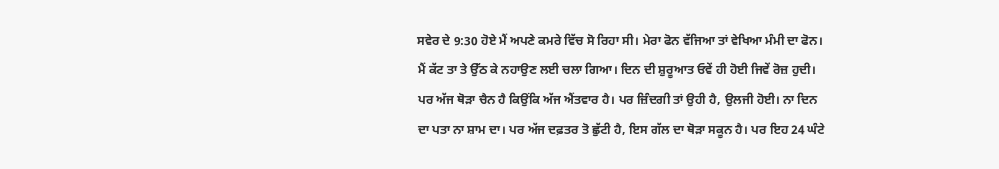ਸਵੇਰ ਦੇ 9:30 ਹੋਏ ਮੈਂ ਅਪਣੇ ਕਮਰੇ ਵਿੱਚ ਸੋ ਰਿਹਾ ਸੀ। ਮੇਰਾ ਫੋਨ ਵੱਜਿਆ ਤਾਂ ਵੇਖਿਆ ਮੰਮੀ ਦਾ ਫੋਨ। ਮੈਂ ਕੱਟ ਤਾ ਤੇ ਉੱਠ ਕੇ ਨਹਾਉਣ ਲਈ ਚਲਾ ਗਿਆ। ਦਿਨ ਦੀ ਸ਼ੁਰੂਆਤ ਓਵੇਂ ਹੀ ਹੋਈ ਜਿਵੇਂ ਰੋਜ਼ ਹੁਦੀ। ਪਰ ਅੱਜ ਥੋੜਾ ਚੈਨ ਹੈ ਕਿਉਂਕਿ ਅੱਜ ਐਂਤਵਾਰ ਹੈ। ਪਰ ਜ਼ਿੰਦਗੀ ਤਾਂ ਉਹੀ ਹੈ, ਉਲਜੀ ਹੋਈ। ਨਾ ਦਿਨ ਦਾ ਪਤਾ ਨਾ ਸ਼ਾਮ ਦਾ। ਪਰ ਅੱਜ ਦਫ਼ਤਰ ਤੋ ਛੁੱਟੀ ਹੈ, ਇਸ ਗੱਲ ਦਾ ਥੋੜਾ ਸਕੂਨ ਹੈ। ਪਰ ਇਹ 24 ਘੰਟੇ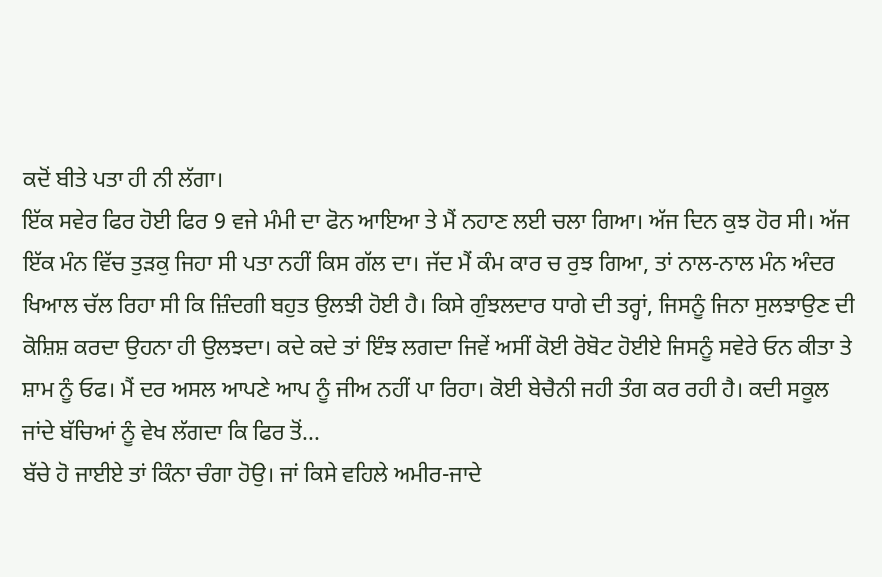ਕਦੋਂ ਬੀਤੇ ਪਤਾ ਹੀ ਨੀ ਲੱਗਾ।
ਇੱਕ ਸਵੇਰ ਫਿਰ ਹੋਈ ਫਿਰ 9 ਵਜੇ ਮੰਮੀ ਦਾ ਫੋਨ ਆਇਆ ਤੇ ਮੈਂ ਨਹਾਣ ਲਈ ਚਲਾ ਗਿਆ। ਅੱਜ ਦਿਨ ਕੁਝ ਹੋਰ ਸੀ। ਅੱਜ ਇੱਕ ਮੰਨ ਵਿੱਚ ਤੁੜਕੁ ਜਿਹਾ ਸੀ ਪਤਾ ਨਹੀਂ ਕਿਸ ਗੱਲ ਦਾ। ਜੱਦ ਮੈਂ ਕੰਮ ਕਾਰ ਚ ਰੁਝ ਗਿਆ, ਤਾਂ ਨਾਲ-ਨਾਲ ਮੰਨ ਅੰਦਰ ਖਿਆਲ ਚੱਲ ਰਿਹਾ ਸੀ ਕਿ ਜ਼ਿੰਦਗੀ ਬਹੁਤ ਉਲਝੀ ਹੋਈ ਹੈ। ਕਿਸੇ ਗੁੰਝਲਦਾਰ ਧਾਗੇ ਦੀ ਤਰ੍ਹਾਂ, ਜਿਸਨੂੰ ਜਿਨਾ ਸੁਲਝਾਉਣ ਦੀ ਕੋਸ਼ਿਸ਼ ਕਰਦਾ ਉਹਨਾ ਹੀ ਉਲਝਦਾ। ਕਦੇ ਕਦੇ ਤਾਂ ਇੰਝ ਲਗਦਾ ਜਿਵੇਂ ਅਸੀਂ ਕੋਈ ਰੋਬੋਟ ਹੋਈਏ ਜਿਸਨੂੰ ਸਵੇਰੇ ਓਨ ਕੀਤਾ ਤੇ ਸ਼ਾਮ ਨੂੰ ਓਫ। ਮੈਂ ਦਰ ਅਸਲ ਆਪਣੇ ਆਪ ਨੂੰ ਜੀਅ ਨਹੀਂ ਪਾ ਰਿਹਾ। ਕੋਈ ਬੇਚੈਨੀ ਜਹੀ ਤੰਗ ਕਰ ਰਹੀ ਹੈ। ਕਦੀ ਸਕੂਲ ਜਾਂਦੇ ਬੱਚਿਆਂ ਨੂੰ ਵੇਖ ਲੱਗਦਾ ਕਿ ਫਿਰ ਤੋਂ...
ਬੱਚੇ ਹੋ ਜਾਈਏ ਤਾਂ ਕਿੰਨਾ ਚੰਗਾ ਹੋਉ। ਜਾਂ ਕਿਸੇ ਵਹਿਲੇ ਅਮੀਰ-ਜਾਦੇ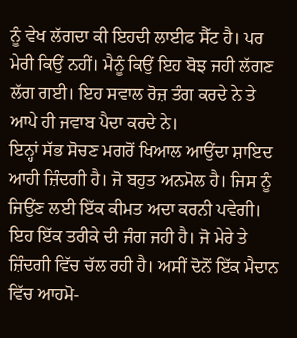ਨੂੰ ਵੇਖ ਲੱਗਦਾ ਕੀ ਇਹਦੀ ਲਾਈਫ ਸੈੱਟ ਹੈ। ਪਰ ਮੇਰੀ ਕਿਉਂ ਨਹੀਂ। ਮੈਨੂੰ ਕਿਉਂ ਇਹ ਬੋਝ ਜਹੀ ਲੱਗਣ ਲੱਗ ਗਈ। ਇਹ ਸਵਾਲ ਰੋਜ਼ ਤੰਗ ਕਰਦੇ ਨੇ ਤੇ ਆਪੇ ਹੀ ਜਵਾਬ ਪੈਦਾ ਕਰਦੇ ਨੇ।
ਇਨ੍ਹਾਂ ਸੱਭ ਸੋਚਣ ਮਗਰੋਂ ਖਿਆਲ ਆਉਂਦਾ ਸ਼ਾਇਦ ਆਹੀ ਜ਼ਿੰਦਗੀ ਹੈ। ਜੋ ਬਹੁਤ ਅਨਮੋਲ ਹੈ। ਜਿਸ ਨੂੰ ਜਿਉਂਣ ਲਈ ਇੱਕ ਕੀਮਤ ਅਦਾ ਕਰਨੀ ਪਵੇਗੀ। ਇਹ ਇੱਕ ਤਰੀਕੇ ਦੀ ਜੰਗ ਜਹੀ ਹੈ। ਜੋ ਮੇਰੇ ਤੇ ਜ਼ਿੰਦਗੀ ਵਿੱਚ ਚੱਲ ਰਹੀ ਹੈ। ਅਸੀਂ ਦੋਨੋਂ ਇੱਕ ਮੈਦਾਨ ਵਿੱਚ ਆਹਮੋ-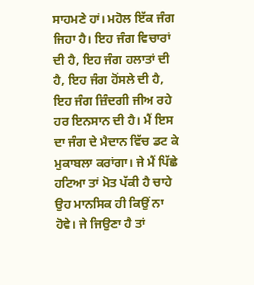ਸਾਹਮਣੇ ਹਾਂ। ਮਹੋਲ ਇੱਕ ਜੰਗ ਜਿਹਾ ਹੈ। ਇਹ ਜੰਗ ਵਿਚਾਰਾਂ ਦੀ ਹੈ, ਇਹ ਜੰਗ ਹਲਾਤਾਂ ਦੀ ਹੈ, ਇਹ ਜੰਗ ਹੋਂਸਲੇ ਦੀ ਹੈ, ਇਹ ਜੰਗ ਜ਼ਿੰਦਗੀ ਜੀਅ ਰਹੇ ਹਰ ਇਨਸਾਨ ਦੀ ਹੈ। ਮੈਂ ਇਸ ਦਾ ਜੰਗ ਦੇ ਮੈਦਾਨ ਵਿੱਚ ਡਟ ਕੇ ਮੁਕਾਬਲਾ ਕਰਾਂਗਾ। ਜੇ ਮੈਂ ਪਿੱਛੇ ਹਟਿਆ ਤਾਂ ਮੋਤ ਪੱਕੀ ਹੈ ਚਾਹੇ ਉਹ ਮਾਨਸਿਕ ਹੀ ਕਿਉਂ ਨਾ ਹੋਵੇ। ਜੇ ਜਿਉਣਾ ਹੈ ਤਾਂ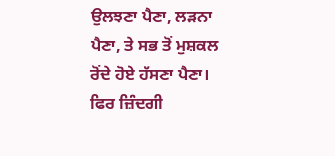ਉਲਝਣਾ ਪੈਣਾ, ਲੜਨਾ ਪੈਣਾ, ਤੇ ਸਭ ਤੋਂ ਮੁਸ਼ਕਲ ਰੋਂਦੇ ਹੋਏ ਹੱਸਣਾ ਪੈਣਾ। ਫਿਰ ਜ਼ਿੰਦਗੀ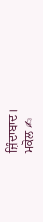ਜ਼ਿੰਦਾਬਾਦ।
ਮਕੋਲ ✍